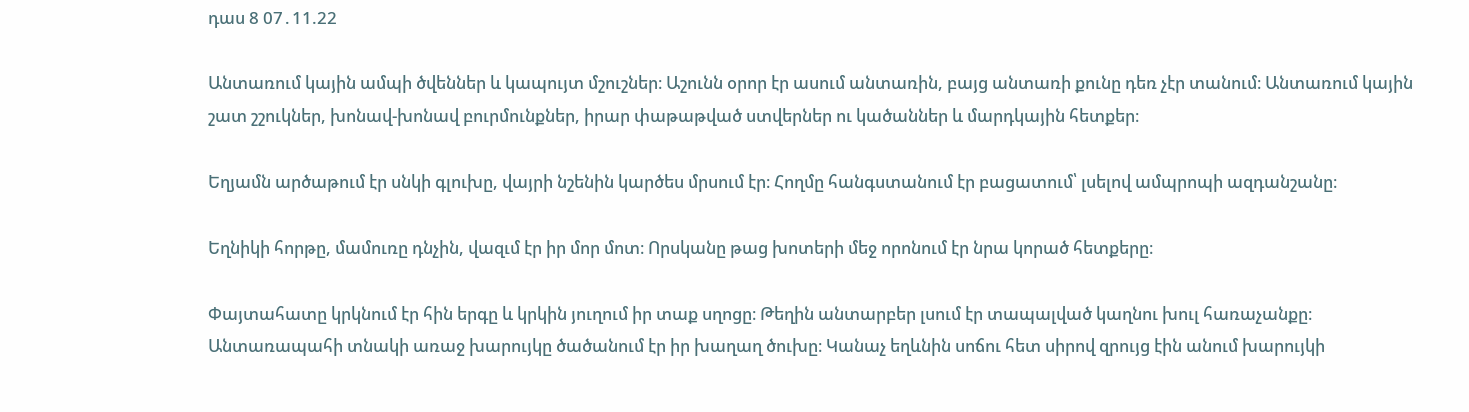դաս 8 07․11.22

Անտառում կային ամպի ծվեններ և կապույտ մշուշներ։ Աշունն օրոր էր ասում անտառին, բայց անտառի քունը դեռ չէր տանում։ Անտառում կային շատ շշուկներ, խոնավ-խոնավ բուրմունքներ, իրար փաթաթված ստվերներ ու կածաններ և մարդկային հետքեր։

Եղյամն արծաթում էր սնկի գլուխը, վայրի նշենին կարծես մրսում էր։ Հողմը հանգստանում էր բացատում՝ լսելով ամպրոպի ազդանշանը։

Եղնիկի հորթը, մամուռը դնչին, վազւմ էր իր մոր մոտ։ Որսկանը թաց խոտերի մեջ որոնում էր նրա կորած հետքերը։

Փայտահատը կրկնում էր հին երգը և կրկին յուղում իր տաք սղոցը։ Թեղին անտարբեր լսում էր տապալված կաղնու խուլ հառաչանքը։ Անտառապահի տնակի առաջ խարույկը ծածանում էր իր խաղաղ ծուխը։ Կանաչ եղևնին սոճու հետ սիրով զրույց էին անում խարույկի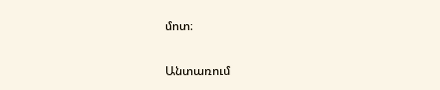մոտ։

Անտառում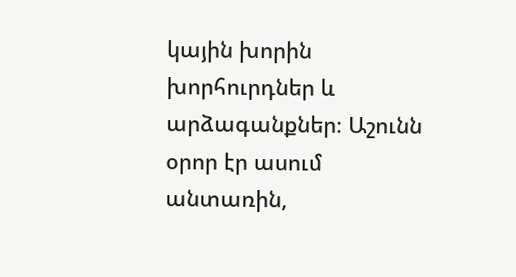կային խորին խորհուրդներ և արձագանքներ։ Աշունն օրոր էր ասում անտառին,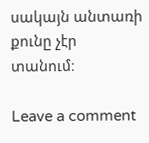սակայն անտառի քունը չէր տանում։

Leave a comment